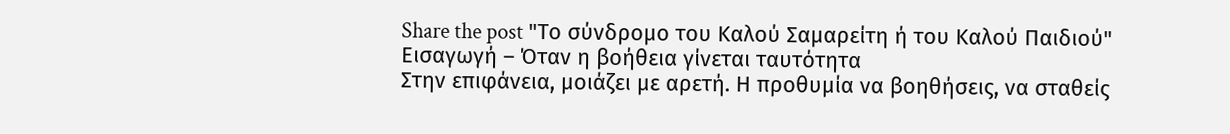Share the post "Το σύνδρομο του Καλού Σαμαρείτη ή του Καλού Παιδιού"
Εισαγωγή – Όταν η βοήθεια γίνεται ταυτότητα
Στην επιφάνεια, μοιάζει με αρετή. Η προθυμία να βοηθήσεις, να σταθείς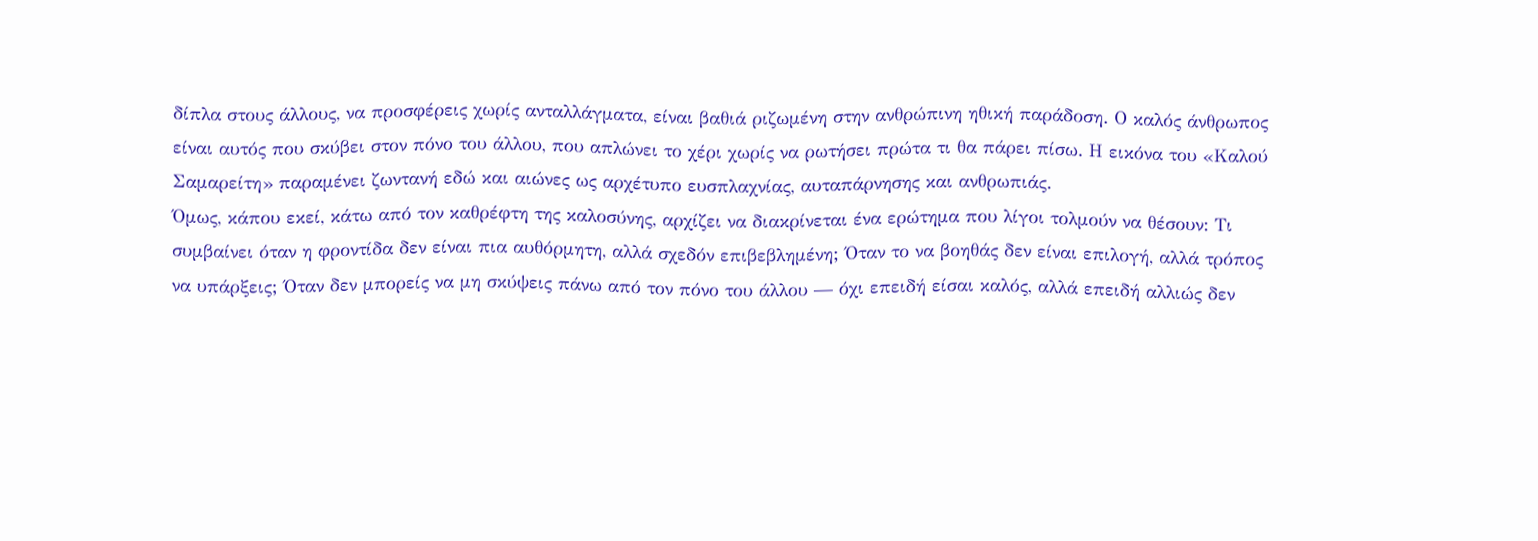δίπλα στους άλλους, να προσφέρεις χωρίς ανταλλάγματα, είναι βαθιά ριζωμένη στην ανθρώπινη ηθική παράδοση. Ο καλός άνθρωπος είναι αυτός που σκύβει στον πόνο του άλλου, που απλώνει το χέρι χωρίς να ρωτήσει πρώτα τι θα πάρει πίσω. Η εικόνα του «Καλού Σαμαρείτη» παραμένει ζωντανή εδώ και αιώνες ως αρχέτυπο ευσπλαχνίας, αυταπάρνησης και ανθρωπιάς.
Όμως, κάπου εκεί, κάτω από τον καθρέφτη της καλοσύνης, αρχίζει να διακρίνεται ένα ερώτημα που λίγοι τολμούν να θέσουν: Τι συμβαίνει όταν η φροντίδα δεν είναι πια αυθόρμητη, αλλά σχεδόν επιβεβλημένη; Όταν το να βοηθάς δεν είναι επιλογή, αλλά τρόπος να υπάρξεις; Όταν δεν μπορείς να μη σκύψεις πάνω από τον πόνο του άλλου — όχι επειδή είσαι καλός, αλλά επειδή αλλιώς δεν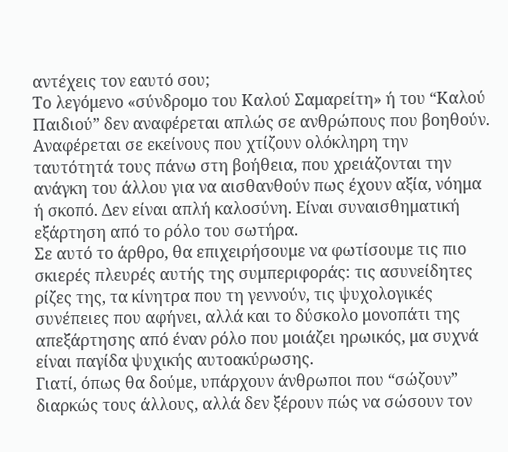αντέχεις τον εαυτό σου;
Το λεγόμενο «σύνδρομο του Καλού Σαμαρείτη» ή του “Καλού Παιδιού” δεν αναφέρεται απλώς σε ανθρώπους που βοηθούν. Αναφέρεται σε εκείνους που χτίζουν ολόκληρη την ταυτότητά τους πάνω στη βοήθεια, που χρειάζονται την ανάγκη του άλλου για να αισθανθούν πως έχουν αξία, νόημα ή σκοπό. Δεν είναι απλή καλοσύνη. Είναι συναισθηματική εξάρτηση από το ρόλο του σωτήρα.
Σε αυτό το άρθρο, θα επιχειρήσουμε να φωτίσουμε τις πιο σκιερές πλευρές αυτής της συμπεριφοράς: τις ασυνείδητες ρίζες της, τα κίνητρα που τη γεννούν, τις ψυχολογικές συνέπειες που αφήνει, αλλά και το δύσκολο μονοπάτι της απεξάρτησης από έναν ρόλο που μοιάζει ηρωικός, μα συχνά είναι παγίδα ψυχικής αυτοακύρωσης.
Γιατί, όπως θα δούμε, υπάρχουν άνθρωποι που “σώζουν” διαρκώς τους άλλους, αλλά δεν ξέρουν πώς να σώσουν τον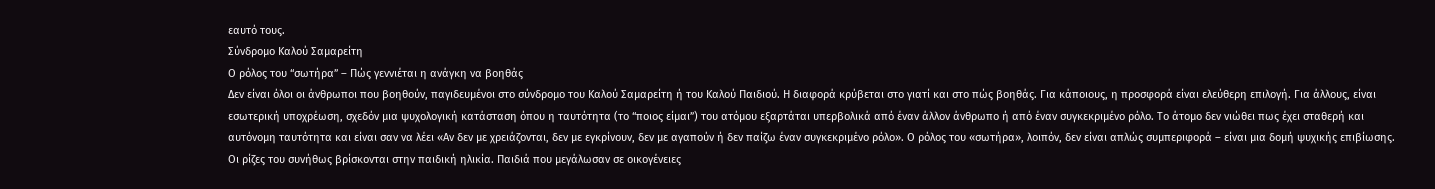εαυτό τους.
Σύνδρομο Καλού Σαμαρείτη
Ο ρόλος του “σωτήρα” – Πώς γεννιέται η ανάγκη να βοηθάς
Δεν είναι όλοι οι άνθρωποι που βοηθούν, παγιδευμένοι στο σύνδρομο του Καλού Σαμαρείτη ή του Καλού Παιδιού. Η διαφορά κρύβεται στο γιατί και στο πώς βοηθάς. Για κάποιους, η προσφορά είναι ελεύθερη επιλογή. Για άλλους, είναι εσωτερική υποχρέωση, σχεδόν μια ψυχολογική κατάσταση όπου η ταυτότητα (το “ποιος είμαι”) του ατόμου εξαρτάται υπερβολικά από έναν άλλον άνθρωπο ή από έναν συγκεκριμένο ρόλο. Το άτομο δεν νιώθει πως έχει σταθερή και αυτόνομη ταυτότητα και είναι σαν να λέει «Αν δεν με χρειάζονται, δεν με εγκρίνουν, δεν με αγαπούν ή δεν παίζω έναν συγκεκριμένο ρόλο». Ο ρόλος του «σωτήρα», λοιπόν, δεν είναι απλώς συμπεριφορά – είναι μια δομή ψυχικής επιβίωσης.
Οι ρίζες του συνήθως βρίσκονται στην παιδική ηλικία. Παιδιά που μεγάλωσαν σε οικογένειες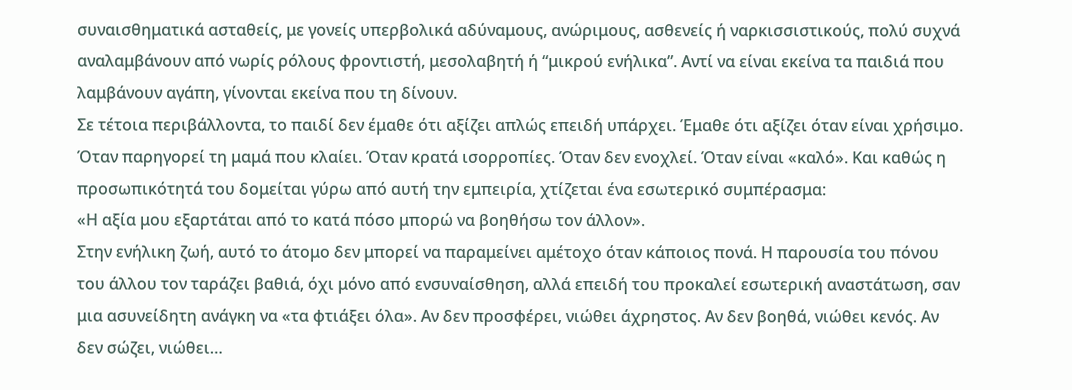συναισθηματικά ασταθείς, με γονείς υπερβολικά αδύναμους, ανώριμους, ασθενείς ή ναρκισσιστικούς, πολύ συχνά αναλαμβάνουν από νωρίς ρόλους φροντιστή, μεσολαβητή ή “μικρού ενήλικα”. Αντί να είναι εκείνα τα παιδιά που λαμβάνουν αγάπη, γίνονται εκείνα που τη δίνουν.
Σε τέτοια περιβάλλοντα, το παιδί δεν έμαθε ότι αξίζει απλώς επειδή υπάρχει. Έμαθε ότι αξίζει όταν είναι χρήσιμο. Όταν παρηγορεί τη μαμά που κλαίει. Όταν κρατά ισορροπίες. Όταν δεν ενοχλεί. Όταν είναι «καλό». Και καθώς η προσωπικότητά του δομείται γύρω από αυτή την εμπειρία, χτίζεται ένα εσωτερικό συμπέρασμα:
«Η αξία μου εξαρτάται από το κατά πόσο μπορώ να βοηθήσω τον άλλον».
Στην ενήλικη ζωή, αυτό το άτομο δεν μπορεί να παραμείνει αμέτοχο όταν κάποιος πονά. Η παρουσία του πόνου του άλλου τον ταράζει βαθιά, όχι μόνο από ενσυναίσθηση, αλλά επειδή του προκαλεί εσωτερική αναστάτωση, σαν μια ασυνείδητη ανάγκη να «τα φτιάξει όλα». Αν δεν προσφέρει, νιώθει άχρηστος. Αν δεν βοηθά, νιώθει κενός. Αν δεν σώζει, νιώθει…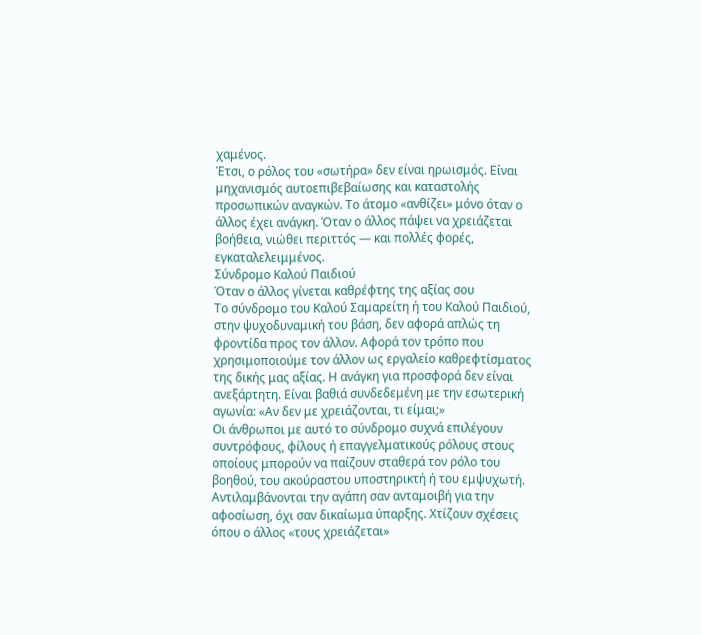χαμένος.
Έτσι, ο ρόλος του «σωτήρα» δεν είναι ηρωισμός. Είναι μηχανισμός αυτοεπιβεβαίωσης και καταστολής προσωπικών αναγκών. Το άτομο «ανθίζει» μόνο όταν ο άλλος έχει ανάγκη. Όταν ο άλλος πάψει να χρειάζεται βοήθεια, νιώθει περιττός — και πολλές φορές, εγκαταλελειμμένος.
Σύνδρομο Καλού Παιδιού
Όταν ο άλλος γίνεται καθρέφτης της αξίας σου
Το σύνδρομο του Καλού Σαμαρείτη ή του Καλού Παιδιού, στην ψυχοδυναμική του βάση, δεν αφορά απλώς τη φροντίδα προς τον άλλον. Αφορά τον τρόπο που χρησιμοποιούμε τον άλλον ως εργαλείο καθρεφτίσματος της δικής μας αξίας. Η ανάγκη για προσφορά δεν είναι ανεξάρτητη. Είναι βαθιά συνδεδεμένη με την εσωτερική αγωνία: «Αν δεν με χρειάζονται, τι είμαι;»
Οι άνθρωποι με αυτό το σύνδρομο συχνά επιλέγουν συντρόφους, φίλους ή επαγγελματικούς ρόλους στους οποίους μπορούν να παίζουν σταθερά τον ρόλο του βοηθού, του ακούραστου υποστηρικτή ή του εμψυχωτή. Αντιλαμβάνονται την αγάπη σαν ανταμοιβή για την αφοσίωση, όχι σαν δικαίωμα ύπαρξης. Χτίζουν σχέσεις όπου ο άλλος «τους χρειάζεται»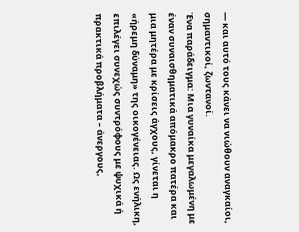— και αυτό τους κάνει να νιώθουν αναγκαίοι, σημαντικοί, ζωντανοί.
Ένα παράδειγμα: Μια γυναίκα μεγαλωμένη με έναν συναισθηματικά απόμακρο πατέρα και μια μητέρα με κρίσεις άγχους, γίνεται η «ήρεμη δύναμη» της οικογένειας. Ως ενήλικη, επιλέγει συνεχώς συντρόφους με ψυχικά ή πρακτικά προβλήματα – άνεργους,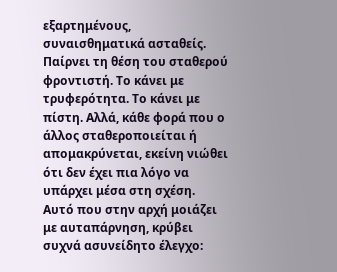εξαρτημένους, συναισθηματικά ασταθείς. Παίρνει τη θέση του σταθερού φροντιστή. Το κάνει με τρυφερότητα. Το κάνει με πίστη. Αλλά, κάθε φορά που ο άλλος σταθεροποιείται ή απομακρύνεται, εκείνη νιώθει ότι δεν έχει πια λόγο να υπάρχει μέσα στη σχέση.
Αυτό που στην αρχή μοιάζει με αυταπάρνηση, κρύβει συχνά ασυνείδητο έλεγχο: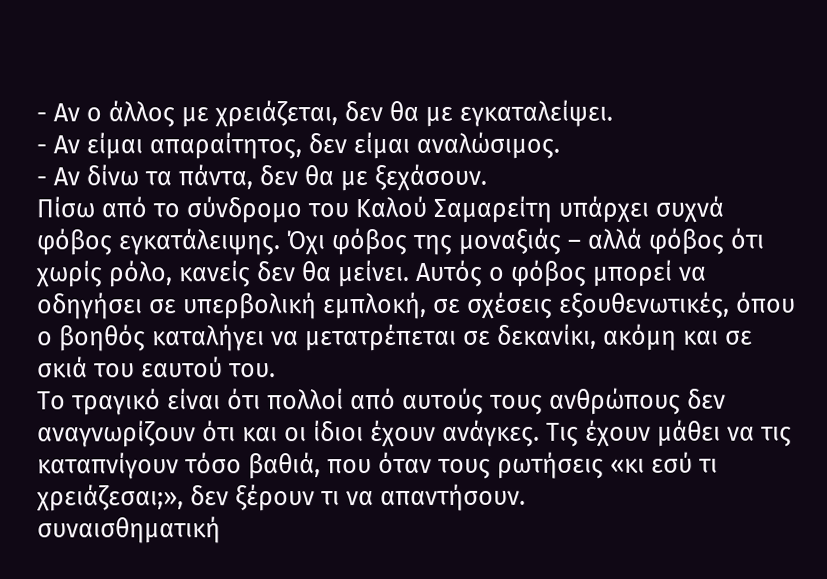- Αν ο άλλος με χρειάζεται, δεν θα με εγκαταλείψει.
- Αν είμαι απαραίτητος, δεν είμαι αναλώσιμος.
- Αν δίνω τα πάντα, δεν θα με ξεχάσουν.
Πίσω από το σύνδρομο του Καλού Σαμαρείτη υπάρχει συχνά φόβος εγκατάλειψης. Όχι φόβος της μοναξιάς – αλλά φόβος ότι χωρίς ρόλο, κανείς δεν θα μείνει. Αυτός ο φόβος μπορεί να οδηγήσει σε υπερβολική εμπλοκή, σε σχέσεις εξουθενωτικές, όπου ο βοηθός καταλήγει να μετατρέπεται σε δεκανίκι, ακόμη και σε σκιά του εαυτού του.
Το τραγικό είναι ότι πολλοί από αυτούς τους ανθρώπους δεν αναγνωρίζουν ότι και οι ίδιοι έχουν ανάγκες. Τις έχουν μάθει να τις καταπνίγουν τόσο βαθιά, που όταν τους ρωτήσεις «κι εσύ τι χρειάζεσαι;», δεν ξέρουν τι να απαντήσουν.
συναισθηματική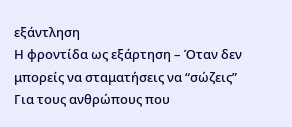εξάντληση
Η φροντίδα ως εξάρτηση – Όταν δεν μπορείς να σταματήσεις να “σώζεις”
Για τους ανθρώπους που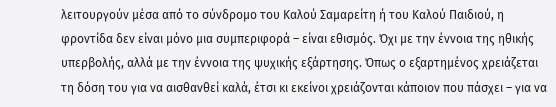λειτουργούν μέσα από το σύνδρομο του Καλού Σαμαρείτη ή του Καλού Παιδιού, η φροντίδα δεν είναι μόνο μια συμπεριφορά – είναι εθισμός. Όχι με την έννοια της ηθικής υπερβολής, αλλά με την έννοια της ψυχικής εξάρτησης. Όπως ο εξαρτημένος χρειάζεται τη δόση του για να αισθανθεί καλά, έτσι κι εκείνοι χρειάζονται κάποιον που πάσχει – για να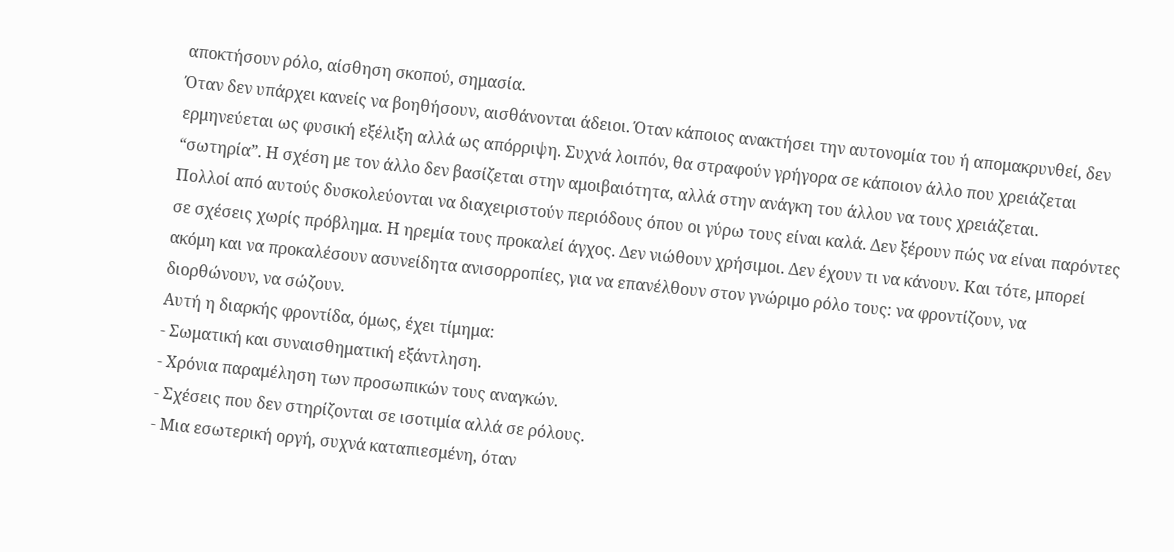αποκτήσουν ρόλο, αίσθηση σκοπού, σημασία.
Όταν δεν υπάρχει κανείς να βοηθήσουν, αισθάνονται άδειοι. Όταν κάποιος ανακτήσει την αυτονομία του ή απομακρυνθεί, δεν ερμηνεύεται ως φυσική εξέλιξη αλλά ως απόρριψη. Συχνά λοιπόν, θα στραφούν γρήγορα σε κάποιον άλλο που χρειάζεται “σωτηρία”. Η σχέση με τον άλλο δεν βασίζεται στην αμοιβαιότητα, αλλά στην ανάγκη του άλλου να τους χρειάζεται.
Πολλοί από αυτούς δυσκολεύονται να διαχειριστούν περιόδους όπου οι γύρω τους είναι καλά. Δεν ξέρουν πώς να είναι παρόντες σε σχέσεις χωρίς πρόβλημα. Η ηρεμία τους προκαλεί άγχος. Δεν νιώθουν χρήσιμοι. Δεν έχουν τι να κάνουν. Και τότε, μπορεί ακόμη και να προκαλέσουν ασυνείδητα ανισορροπίες, για να επανέλθουν στον γνώριμο ρόλο τους: να φροντίζουν, να διορθώνουν, να σώζουν.
Αυτή η διαρκής φροντίδα, όμως, έχει τίμημα:
- Σωματική και συναισθηματική εξάντληση.
- Χρόνια παραμέληση των προσωπικών τους αναγκών.
- Σχέσεις που δεν στηρίζονται σε ισοτιμία αλλά σε ρόλους.
- Μια εσωτερική οργή, συχνά καταπιεσμένη, όταν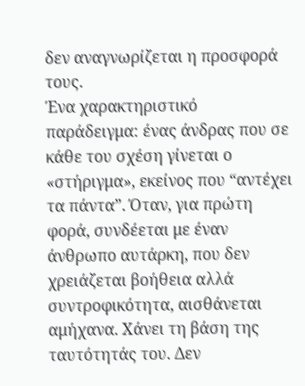δεν αναγνωρίζεται η προσφορά τους.
Ένα χαρακτηριστικό παράδειγμα: ένας άνδρας που σε κάθε του σχέση γίνεται ο «στήριγμα», εκείνος που “αντέχει τα πάντα”. Όταν, για πρώτη φορά, συνδέεται με έναν άνθρωπο αυτάρκη, που δεν χρειάζεται βοήθεια αλλά συντροφικότητα, αισθάνεται αμήχανα. Χάνει τη βάση της ταυτότητάς του. Δεν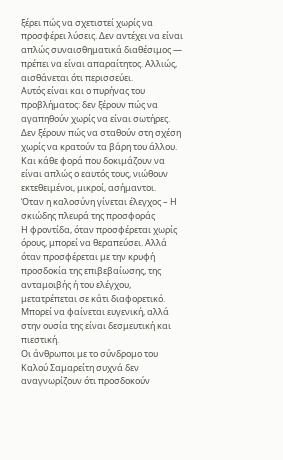ξέρει πώς να σχετιστεί χωρίς να προσφέρει λύσεις. Δεν αντέχει να είναι απλώς συναισθηματικά διαθέσιμος — πρέπει να είναι απαραίτητος. Αλλιώς, αισθάνεται ότι περισσεύει.
Αυτός είναι και ο πυρήνας του προβλήματος: δεν ξέρουν πώς να αγαπηθούν χωρίς να είναι σωτήρες. Δεν ξέρουν πώς να σταθούν στη σχέση χωρίς να κρατούν τα βάρη του άλλου. Και κάθε φορά που δοκιμάζουν να είναι απλώς ο εαυτός τους, νιώθουν εκτεθειμένοι, μικροί, ασήμαντοι.
Όταν η καλοσύνη γίνεται έλεγχος – Η σκιώδης πλευρά της προσφοράς
Η φροντίδα, όταν προσφέρεται χωρίς όρους, μπορεί να θεραπεύσει. Αλλά όταν προσφέρεται με την κρυφή προσδοκία της επιβεβαίωσης, της ανταμοιβής ή του ελέγχου, μετατρέπεται σε κάτι διαφορετικό. Μπορεί να φαίνεται ευγενική, αλλά στην ουσία της είναι δεσμευτική και πιεστική.
Οι άνθρωποι με το σύνδρομο του Καλού Σαμαρείτη συχνά δεν αναγνωρίζουν ότι προσδοκούν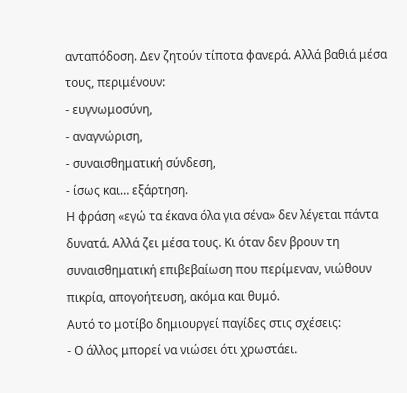ανταπόδοση. Δεν ζητούν τίποτα φανερά. Αλλά βαθιά μέσα τους, περιμένουν:
- ευγνωμοσύνη,
- αναγνώριση,
- συναισθηματική σύνδεση,
- ίσως και… εξάρτηση.
Η φράση «εγώ τα έκανα όλα για σένα» δεν λέγεται πάντα δυνατά. Αλλά ζει μέσα τους. Κι όταν δεν βρουν τη συναισθηματική επιβεβαίωση που περίμεναν, νιώθουν πικρία, απογοήτευση, ακόμα και θυμό.
Αυτό το μοτίβο δημιουργεί παγίδες στις σχέσεις:
- Ο άλλος μπορεί να νιώσει ότι χρωστάει.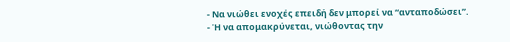- Να νιώθει ενοχές επειδή δεν μπορεί να “ανταποδώσει”.
- Ή να απομακρύνεται, νιώθοντας την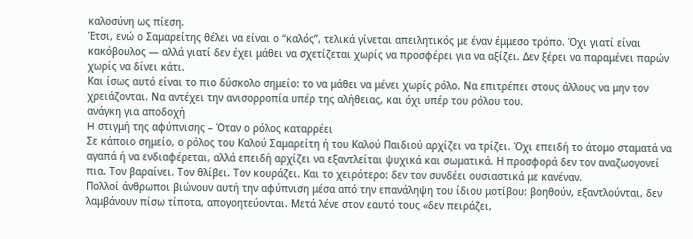καλοσύνη ως πίεση.
Έτσι, ενώ ο Σαμαρείτης θέλει να είναι ο “καλός”, τελικά γίνεται απειλητικός με έναν έμμεσο τρόπο. Όχι γιατί είναι κακόβουλος — αλλά γιατί δεν έχει μάθει να σχετίζεται χωρίς να προσφέρει για να αξίζει. Δεν ξέρει να παραμένει παρών χωρίς να δίνει κάτι.
Και ίσως αυτό είναι το πιο δύσκολο σημείο: το να μάθει να μένει χωρίς ρόλο. Να επιτρέπει στους άλλους να μην τον χρειάζονται. Να αντέχει την ανισορροπία υπέρ της αλήθειας, και όχι υπέρ του ρόλου του.
ανάγκη για αποδοχή
H στιγμή της αφύπνισης – Όταν ο ρόλος καταρρέει
Σε κάποιο σημείο, ο ρόλος του Καλού Σαμαρείτη ή του Καλού Παιδιού αρχίζει να τρίζει. Όχι επειδή το άτομο σταματά να αγαπά ή να ενδιαφέρεται, αλλά επειδή αρχίζει να εξαντλείται ψυχικά και σωματικά. Η προσφορά δεν τον αναζωογονεί πια. Τον βαραίνει. Τον θλίβει. Τον κουράζει. Και το χειρότερο: δεν τον συνδέει ουσιαστικά με κανέναν.
Πολλοί άνθρωποι βιώνουν αυτή την αφύπνιση μέσα από την επανάληψη του ίδιου μοτίβου: βοηθούν, εξαντλούνται, δεν λαμβάνουν πίσω τίποτα, απογοητεύονται. Μετά λένε στον εαυτό τους «δεν πειράζει,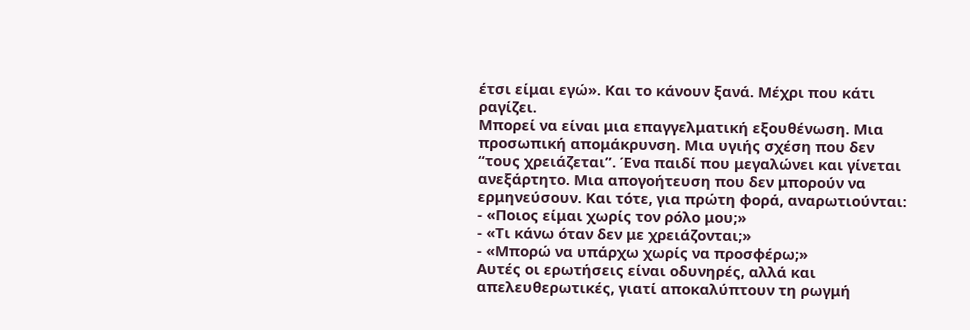έτσι είμαι εγώ». Και το κάνουν ξανά. Μέχρι που κάτι ραγίζει.
Μπορεί να είναι μια επαγγελματική εξουθένωση. Μια προσωπική απομάκρυνση. Μια υγιής σχέση που δεν “τους χρειάζεται”. Ένα παιδί που μεγαλώνει και γίνεται ανεξάρτητο. Μια απογοήτευση που δεν μπορούν να ερμηνεύσουν. Και τότε, για πρώτη φορά, αναρωτιούνται:
- «Ποιος είμαι χωρίς τον ρόλο μου;»
- «Τι κάνω όταν δεν με χρειάζονται;»
- «Μπορώ να υπάρχω χωρίς να προσφέρω;»
Αυτές οι ερωτήσεις είναι οδυνηρές, αλλά και απελευθερωτικές, γιατί αποκαλύπτουν τη ρωγμή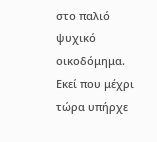στο παλιό ψυχικό οικοδόμημα. Εκεί που μέχρι τώρα υπήρχε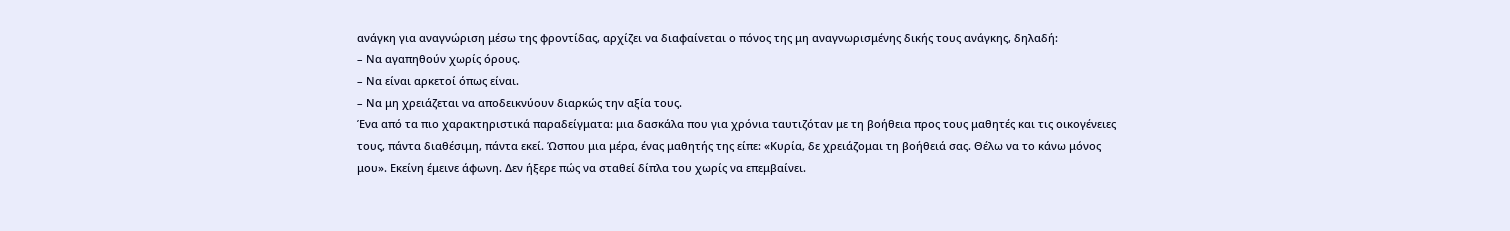ανάγκη για αναγνώριση μέσω της φροντίδας, αρχίζει να διαφαίνεται ο πόνος της μη αναγνωρισμένης δικής τους ανάγκης, δηλαδή:
– Να αγαπηθούν χωρίς όρους.
– Να είναι αρκετοί όπως είναι.
– Να μη χρειάζεται να αποδεικνύουν διαρκώς την αξία τους.
Ένα από τα πιο χαρακτηριστικά παραδείγματα: μια δασκάλα που για χρόνια ταυτιζόταν με τη βοήθεια προς τους μαθητές και τις οικογένειες τους, πάντα διαθέσιμη, πάντα εκεί. Ώσπου μια μέρα, ένας μαθητής της είπε: «Κυρία, δε χρειάζομαι τη βοήθειά σας. Θέλω να το κάνω μόνος μου». Εκείνη έμεινε άφωνη. Δεν ήξερε πώς να σταθεί δίπλα του χωρίς να επεμβαίνει.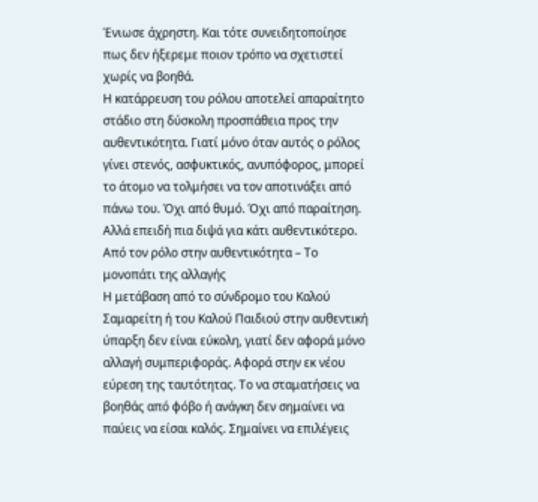Ένιωσε άχρηστη. Και τότε συνειδητοποίησε πως δεν ήξερεμε ποιον τρόπο να σχετιστεί χωρίς να βοηθά.
Η κατάρρευση του ρόλου αποτελεί απαραίτητο στάδιο στη δύσκολη προσπάθεια προς την αυθεντικότητα. Γιατί μόνο όταν αυτός ο ρόλος γίνει στενός, ασφυκτικός, ανυπόφορος, μπορεί το άτομο να τολμήσει να τον αποτινάξει από πάνω του. Όχι από θυμό. Όχι από παραίτηση. Αλλά επειδή πια διψά για κάτι αυθεντικότερο.
Από τον ρόλο στην αυθεντικότητα – Το μονοπάτι της αλλαγής
Η μετάβαση από το σύνδρομο του Καλού Σαμαρείτη ή του Καλού Παιδιού στην αυθεντική ύπαρξη δεν είναι εύκολη, γιατί δεν αφορά μόνο αλλαγή συμπεριφοράς. Αφορά στην εκ νέου εύρεση της ταυτότητας. Το να σταματήσεις να βοηθάς από φόβο ή ανάγκη δεν σημαίνει να παύεις να είσαι καλός. Σημαίνει να επιλέγεις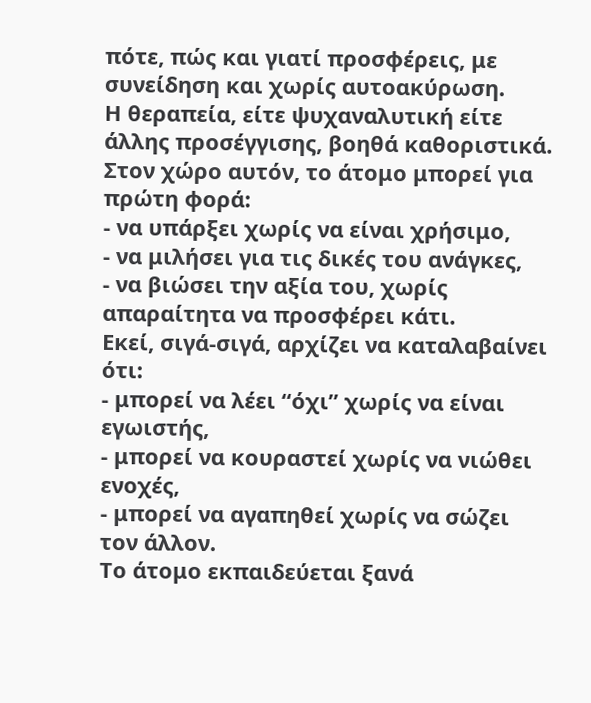πότε, πώς και γιατί προσφέρεις, με συνείδηση και χωρίς αυτοακύρωση.
Η θεραπεία, είτε ψυχαναλυτική είτε άλλης προσέγγισης, βοηθά καθοριστικά. Στον χώρο αυτόν, το άτομο μπορεί για πρώτη φορά:
- να υπάρξει χωρίς να είναι χρήσιμο,
- να μιλήσει για τις δικές του ανάγκες,
- να βιώσει την αξία του, χωρίς απαραίτητα να προσφέρει κάτι.
Εκεί, σιγά-σιγά, αρχίζει να καταλαβαίνει ότι:
- μπορεί να λέει “όχι” χωρίς να είναι εγωιστής,
- μπορεί να κουραστεί χωρίς να νιώθει ενοχές,
- μπορεί να αγαπηθεί χωρίς να σώζει τον άλλον.
Το άτομο εκπαιδεύεται ξανά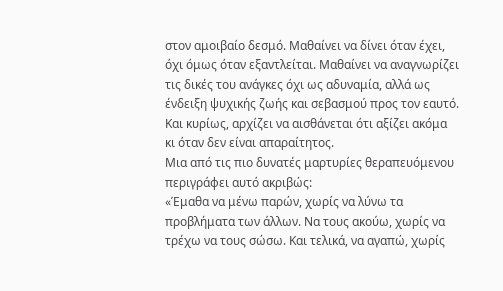στον αμοιβαίο δεσμό. Μαθαίνει να δίνει όταν έχει, όχι όμως όταν εξαντλείται. Μαθαίνει να αναγνωρίζει τις δικές του ανάγκες όχι ως αδυναμία, αλλά ως ένδειξη ψυχικής ζωής και σεβασμού προς τον εαυτό. Και κυρίως, αρχίζει να αισθάνεται ότι αξίζει ακόμα κι όταν δεν είναι απαραίτητος.
Μια από τις πιο δυνατές μαρτυρίες θεραπευόμενου περιγράφει αυτό ακριβώς:
«Έμαθα να μένω παρών, χωρίς να λύνω τα προβλήματα των άλλων. Να τους ακούω, χωρίς να τρέχω να τους σώσω. Και τελικά, να αγαπώ, χωρίς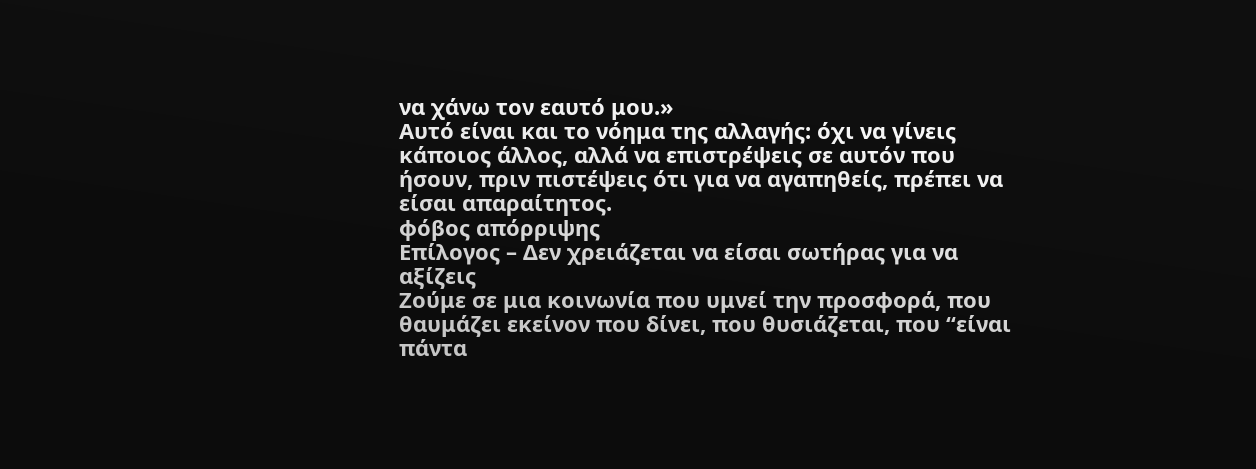να χάνω τον εαυτό μου.»
Αυτό είναι και το νόημα της αλλαγής: όχι να γίνεις κάποιος άλλος, αλλά να επιστρέψεις σε αυτόν που ήσουν, πριν πιστέψεις ότι για να αγαπηθείς, πρέπει να είσαι απαραίτητος.
φόβος απόρριψης
Επίλογος – Δεν χρειάζεται να είσαι σωτήρας για να αξίζεις
Ζούμε σε μια κοινωνία που υμνεί την προσφορά, που θαυμάζει εκείνον που δίνει, που θυσιάζεται, που “είναι πάντα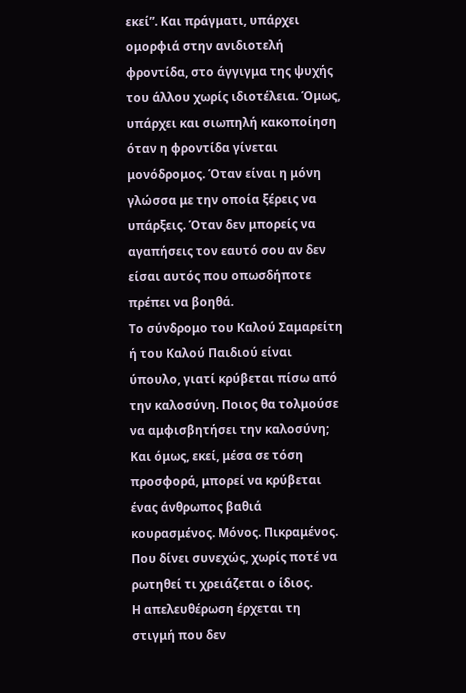εκεί”. Και πράγματι, υπάρχει ομορφιά στην ανιδιοτελή φροντίδα, στο άγγιγμα της ψυχής του άλλου χωρίς ιδιοτέλεια. Όμως, υπάρχει και σιωπηλή κακοποίηση όταν η φροντίδα γίνεται μονόδρομος. Όταν είναι η μόνη γλώσσα με την οποία ξέρεις να υπάρξεις. Όταν δεν μπορείς να αγαπήσεις τον εαυτό σου αν δεν είσαι αυτός που οπωσδήποτε πρέπει να βοηθά.
Το σύνδρομο του Καλού Σαμαρείτη ή του Καλού Παιδιού είναι ύπουλο, γιατί κρύβεται πίσω από την καλοσύνη. Ποιος θα τολμούσε να αμφισβητήσει την καλοσύνη; Και όμως, εκεί, μέσα σε τόση προσφορά, μπορεί να κρύβεται ένας άνθρωπος βαθιά κουρασμένος. Μόνος. Πικραμένος. Που δίνει συνεχώς, χωρίς ποτέ να ρωτηθεί τι χρειάζεται ο ίδιος.
Η απελευθέρωση έρχεται τη στιγμή που δεν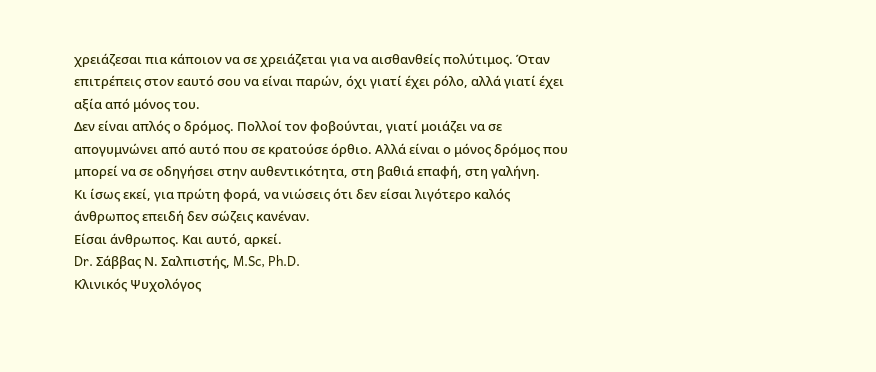χρειάζεσαι πια κάποιον να σε χρειάζεται για να αισθανθείς πολύτιμος. Όταν επιτρέπεις στον εαυτό σου να είναι παρών, όχι γιατί έχει ρόλο, αλλά γιατί έχει αξία από μόνος του.
Δεν είναι απλός ο δρόμος. Πολλοί τον φοβούνται, γιατί μοιάζει να σε απογυμνώνει από αυτό που σε κρατούσε όρθιο. Αλλά είναι ο μόνος δρόμος που μπορεί να σε οδηγήσει στην αυθεντικότητα, στη βαθιά επαφή, στη γαλήνη.
Κι ίσως εκεί, για πρώτη φορά, να νιώσεις ότι δεν είσαι λιγότερο καλός άνθρωπος επειδή δεν σώζεις κανέναν.
Είσαι άνθρωπος. Και αυτό, αρκεί.
Dr. Σάββας Ν. Σαλπιστής, M.Sc, Ph.D.
Κλινικός Ψυχολόγος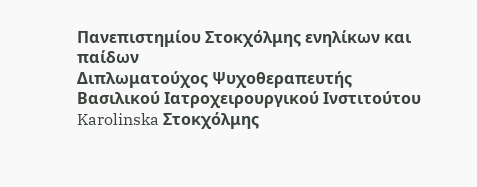Πανεπιστημίου Στοκχόλμης ενηλίκων και παίδων
Διπλωματούχος Ψυχοθεραπευτής
Βασιλικού Ιατροχειρουργικού Ινστιτούτου Karolinska Στοκχόλμης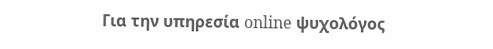Για την υπηρεσία online ψυχολόγος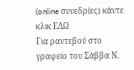(online συνεδρίες) κάντε κλικ ΕΔΩ
Για ραντεβού στο γραφείο του Σάββα Ν.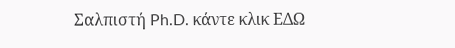Σαλπιστή Ph.D. κάντε κλικ ΕΔΩ